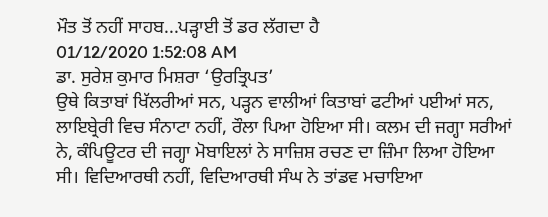ਮੌਤ ਤੋਂ ਨਹੀਂ ਸਾਹਬ...ਪੜ੍ਹਾਈ ਤੋਂ ਡਰ ਲੱਗਦਾ ਹੈ
01/12/2020 1:52:08 AM
ਡਾ. ਸੁਰੇਸ਼ ਕੁਮਾਰ ਮਿਸ਼ਰਾ ‘ਉਰਤ੍ਰਿਪਤ’
ਉਥੇ ਕਿਤਾਬਾਂ ਖਿੱਲਰੀਆਂ ਸਨ, ਪੜ੍ਹਨ ਵਾਲੀਆਂ ਕਿਤਾਬਾਂ ਫਟੀਆਂ ਪਈਆਂ ਸਨ, ਲਾਇਬ੍ਰੇਰੀ ਵਿਚ ਸੰਨਾਟਾ ਨਹੀਂ, ਰੌਲਾ ਪਿਆ ਹੋਇਆ ਸੀ। ਕਲਮ ਦੀ ਜਗ੍ਹਾ ਸਰੀਆਂ ਨੇ, ਕੰਪਿਊਟਰ ਦੀ ਜਗ੍ਹਾ ਮੋਬਾਇਲਾਂ ਨੇ ਸਾਜ਼ਿਸ਼ ਰਚਣ ਦਾ ਜ਼ਿੰਮਾ ਲਿਆ ਹੋਇਆ ਸੀ। ਵਿਦਿਆਰਥੀ ਨਹੀਂ, ਵਿਦਿਆਰਥੀ ਸੰਘ ਨੇ ਤਾਂਡਵ ਮਚਾਇਆ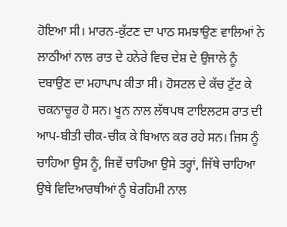ਹੋਇਆ ਸੀ। ਮਾਰਨ-ਕੁੱਟਣ ਦਾ ਪਾਠ ਸਮਝਾਉਣ ਵਾਲਿਆਂ ਨੇ ਲਾਠੀਆਂ ਨਾਲ ਰਾਤ ਦੇ ਹਨੇਰੇ ਵਿਚ ਦੇਸ਼ ਦੇ ਉਜਾਲੇ ਨੂੰ ਦਬਾਉਣ ਦਾ ਮਹਾਪਾਪ ਕੀਤਾ ਸੀ। ਹੋਸਟਲ ਦੇ ਕੱਚ ਟੁੱਟ ਕੇ ਚਕਨਾਚੂਰ ਹੋ ਸਨ। ਖੂਨ ਨਾਲ ਲੱਥਪਥ ਟਾਇਲਟਸ ਰਾਤ ਦੀ ਆਪ-ਬੀਤੀ ਚੀਕ-ਚੀਕ ਕੇ ਬਿਆਨ ਕਰ ਰਹੇ ਸਨ। ਜਿਸ ਨੂੰ ਚਾਹਿਆ ਉਸ ਨੂੰ, ਜਿਵੇਂ ਚਾਹਿਆ ਉਸੇ ਤਰ੍ਹਾਂ, ਜਿੱਥੇ ਚਾਹਿਆ ਉਥੇ ਵਿਦਿਆਰਥੀਆਂ ਨੂੰ ਬੇਰਹਿਮੀ ਨਾਲ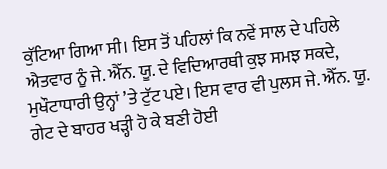ਕੁੱਟਿਆ ਗਿਆ ਸੀ। ਇਸ ਤੋਂ ਪਹਿਲਾਂ ਕਿ ਨਵੇਂ ਸਾਲ ਦੇ ਪਹਿਲੇ ਐਤਵਾਰ ਨੂੰ ਜੇ. ਐੱਨ. ਯੂ. ਦੇ ਵਿਦਿਆਰਥੀ ਕੁਝ ਸਮਝ ਸਕਦੇ, ਮੁਖੌਟਾਧਾਰੀ ਉਨ੍ਹਾਂ ’ਤੇ ਟੁੱਟ ਪਏ। ਇਸ ਵਾਰ ਵੀ ਪੁਲਸ ਜੇ. ਐੱਨ. ਯੂ. ਗੇਟ ਦੇ ਬਾਹਰ ਖੜ੍ਹੀ ਹੋ ਕੇ ਬਣੀ ਹੋਈ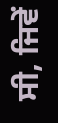ਸੀ, ਜਿਵੇਂ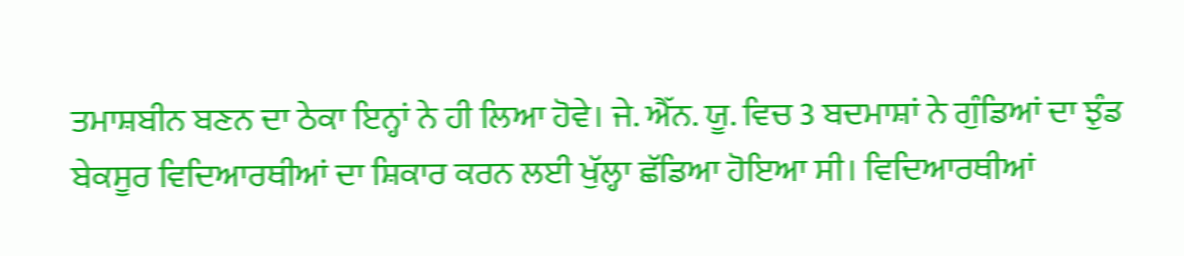ਤਮਾਸ਼ਬੀਨ ਬਣਨ ਦਾ ਠੇਕਾ ਇਨ੍ਹਾਂ ਨੇ ਹੀ ਲਿਆ ਹੋਵੇ। ਜੇ. ਐੱਨ. ਯੂ. ਵਿਚ 3 ਬਦਮਾਸ਼ਾਂ ਨੇ ਗੁੰਡਿਆਂ ਦਾ ਝੁੰਡ ਬੇਕਸੂਰ ਵਿਦਿਆਰਥੀਆਂ ਦਾ ਸ਼ਿਕਾਰ ਕਰਨ ਲਈ ਖੁੱਲ੍ਹਾ ਛੱਡਿਆ ਹੋਇਆ ਸੀ। ਵਿਦਿਆਰਥੀਆਂ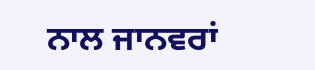ਨਾਲ ਜਾਨਵਰਾਂ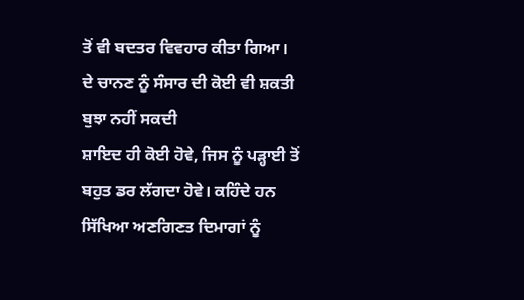ਤੋਂ ਵੀ ਬਦਤਰ ਵਿਵਹਾਰ ਕੀਤਾ ਗਿਆ।
ਦੇ ਚਾਨਣ ਨੂੰ ਸੰਸਾਰ ਦੀ ਕੋਈ ਵੀ ਸ਼ਕਤੀ ਬੁਝਾ ਨਹੀਂ ਸਕਦੀ
ਸ਼ਾਇਦ ਹੀ ਕੋਈ ਹੋਵੇ, ਜਿਸ ਨੂੰ ਪੜ੍ਹਾਈ ਤੋਂ ਬਹੁਤ ਡਰ ਲੱਗਦਾ ਹੋਵੇ। ਕਹਿੰਦੇ ਹਨ ਸਿੱਖਿਆ ਅਣਗਿਣਤ ਦਿਮਾਗਾਂ ਨੂੰ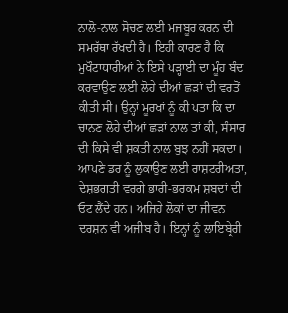ਨਾਲੋ-ਨਾਲ ਸੋਚਣ ਲਈ ਮਜਬੂਰ ਕਰਨ ਦੀ ਸਮਰੱਥਾ ਰੱਖਦੀ ਹੈ। ਇਹੀ ਕਾਰਣ ਹੈ ਕਿ ਮੁਖੌਟਾਧਾਰੀਆਂ ਨੇ ਇਸੇ ਪੜ੍ਹਾਈ ਦਾ ਮੂੰਹ ਬੰਦ ਕਰਵਾਉਣ ਲਈ ਲੋਹੇ ਦੀਆਂ ਛੜਾਂ ਦੀ ਵਰਤੋਂ ਕੀਤੀ ਸੀ। ਉਨ੍ਹਾਂ ਮੂਰਖਾਂ ਨੂੰ ਕੀ ਪਤਾ ਕਿ ਦਾ ਚਾਨਣ ਲੋਹੇ ਦੀਆਂ ਛੜਾਂ ਨਾਲ ਤਾਂ ਕੀ, ਸੰਸਾਰ ਦੀ ਕਿਸੇ ਵੀ ਸ਼ਕਤੀ ਨਾਲ ਬੁਝ ਨਹੀਂ ਸਕਦਾ।
ਆਪਣੇ ਡਰ ਨੂੰ ਲੁਕਾਉਣ ਲਈ ਰਾਸ਼ਟਰੀਅਤਾ, ਦੇਸ਼ਭਗਤੀ ਵਰਗੇ ਭਾਰੀ-ਭਰਕਮ ਸ਼ਬਦਾਂ ਦੀ ਓਟ ਲੈਂਦੇ ਹਨ। ਅਜਿਹੇ ਲੋਕਾਂ ਦਾ ਜੀਵਨ ਦਰਸ਼ਨ ਵੀ ਅਜੀਬ ਹੈ। ਇਨ੍ਹਾਂ ਨੂੰ ਲਾਇਬ੍ਰੇਰੀ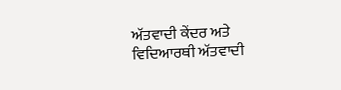ਅੱਤਵਾਦੀ ਕੇਂਦਰ ਅਤੇ ਵਿਦਿਆਰਥੀ ਅੱਤਵਾਦੀ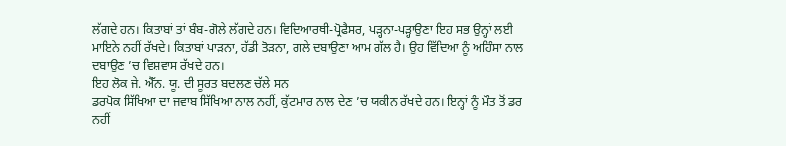ਲੱਗਦੇ ਹਨ। ਕਿਤਾਬਾਂ ਤਾਂ ਬੰਬ-ਗੋਲੇ ਲੱਗਦੇ ਹਨ। ਵਿਦਿਆਰਥੀ-ਪ੍ਰੋਫੈਸਰ, ਪੜ੍ਹਨਾ-ਪੜ੍ਹਾਉਣਾ ਇਹ ਸਭ ਉਨ੍ਹਾਂ ਲਈ ਮਾਇਨੇ ਨਹੀਂ ਰੱਖਦੇ। ਕਿਤਾਬਾਂ ਪਾੜਨਾ, ਹੱਡੀ ਤੋੜਨਾ, ਗਲੇ ਦਬਾਉਣਾ ਆਮ ਗੱਲ ਹੈ। ਉਹ ਵਿੱਦਿਆ ਨੂੰ ਅਹਿੰਸਾ ਨਾਲ ਦਬਾਉਣ ’ਚ ਵਿਸ਼ਵਾਸ ਰੱਖਦੇ ਹਨ।
ਇਹ ਲੋਕ ਜੇ. ਐੱਨ. ਯੂ. ਦੀ ਸੂਰਤ ਬਦਲਣ ਚੱਲੇ ਸਨ
ਡਰਪੋਕ ਸਿੱਖਿਆ ਦਾ ਜਵਾਬ ਸਿੱਖਿਆ ਨਾਲ ਨਹੀਂ, ਕੁੱਟਮਾਰ ਨਾਲ ਦੇਣ ’ਚ ਯਕੀਨ ਰੱਖਦੇ ਹਨ। ਇਨ੍ਹਾਂ ਨੂੰ ਮੌਤ ਤੋਂ ਡਰ ਨਹੀਂ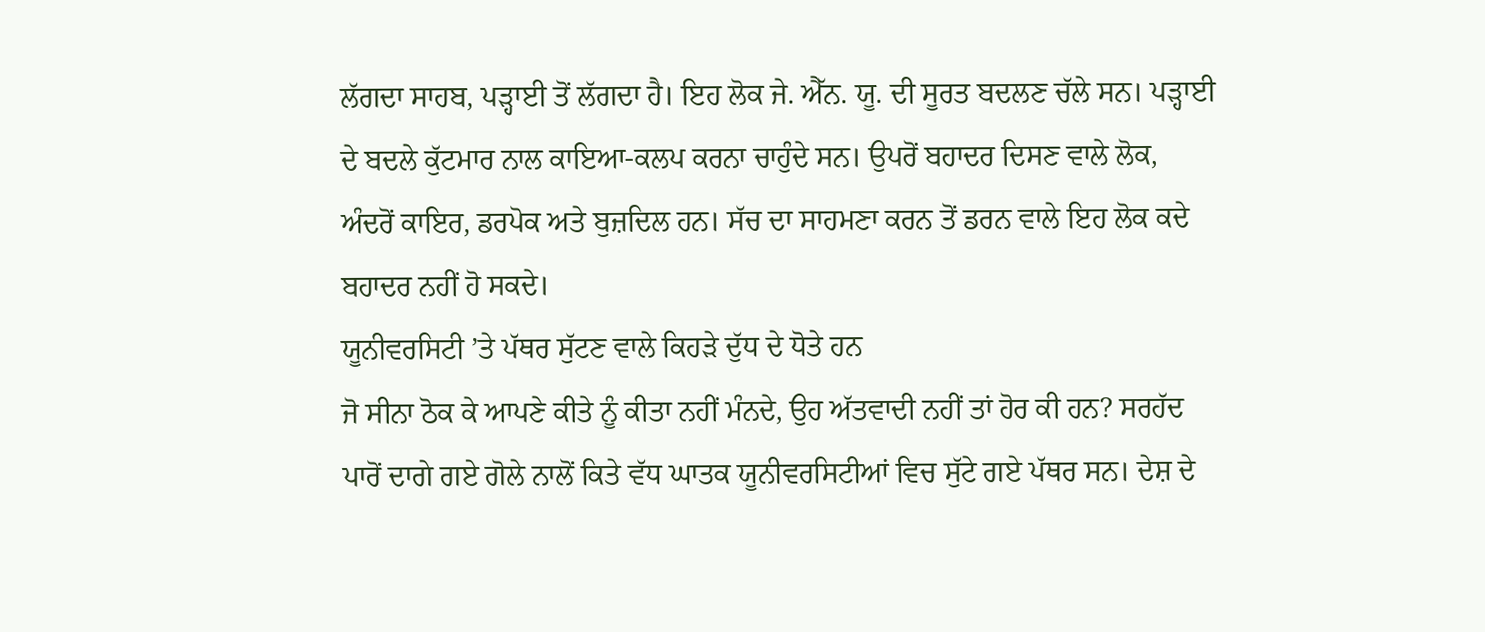ਲੱਗਦਾ ਸਾਹਬ, ਪੜ੍ਹਾਈ ਤੋਂ ਲੱਗਦਾ ਹੈ। ਇਹ ਲੋਕ ਜੇ. ਐੱਨ. ਯੂ. ਦੀ ਸੂਰਤ ਬਦਲਣ ਚੱਲੇ ਸਨ। ਪੜ੍ਹਾਈ ਦੇ ਬਦਲੇ ਕੁੱਟਮਾਰ ਨਾਲ ਕਾਇਆ-ਕਲਪ ਕਰਨਾ ਚਾਹੁੰਦੇ ਸਨ। ਉਪਰੋਂ ਬਹਾਦਰ ਦਿਸਣ ਵਾਲੇ ਲੋਕ, ਅੰਦਰੋਂ ਕਾਇਰ, ਡਰਪੋਕ ਅਤੇ ਬੁਜ਼ਦਿਲ ਹਨ। ਸੱਚ ਦਾ ਸਾਹਮਣਾ ਕਰਨ ਤੋਂ ਡਰਨ ਵਾਲੇ ਇਹ ਲੋਕ ਕਦੇ ਬਹਾਦਰ ਨਹੀਂ ਹੋ ਸਕਦੇ।
ਯੂਨੀਵਰਸਿਟੀ ’ਤੇ ਪੱਥਰ ਸੁੱਟਣ ਵਾਲੇ ਕਿਹੜੇ ਦੁੱਧ ਦੇ ਧੋਤੇ ਹਨ
ਜੋ ਸੀਨਾ ਠੋਕ ਕੇ ਆਪਣੇ ਕੀਤੇ ਨੂੰ ਕੀਤਾ ਨਹੀਂ ਮੰਨਦੇ, ਉਹ ਅੱਤਵਾਦੀ ਨਹੀਂ ਤਾਂ ਹੋਰ ਕੀ ਹਨ? ਸਰਹੱਦ ਪਾਰੋਂ ਦਾਗੇ ਗਏ ਗੋਲੇ ਨਾਲੋਂ ਕਿਤੇ ਵੱਧ ਘਾਤਕ ਯੂਨੀਵਰਸਿਟੀਆਂ ਵਿਚ ਸੁੱਟੇ ਗਏ ਪੱਥਰ ਸਨ। ਦੇਸ਼ ਦੇ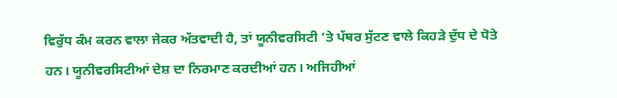ਵਿਰੁੱਧ ਕੰਮ ਕਰਨ ਵਾਲਾ ਜੇਕਰ ਅੱਤਵਾਦੀ ਹੈ, ਤਾਂ ਯੂਨੀਵਰਸਿਟੀ ’ਤੇ ਪੱਥਰ ਸੁੱਟਣ ਵਾਲੇ ਕਿਹੜੇ ਦੁੱਧ ਦੇ ਧੋਤੇ ਹਨ। ਯੂਨੀਵਰਸਿਟੀਆਂ ਦੇਸ਼ ਦਾ ਨਿਰਮਾਣ ਕਰਦੀਆਂ ਹਨ। ਅਜਿਹੀਆਂ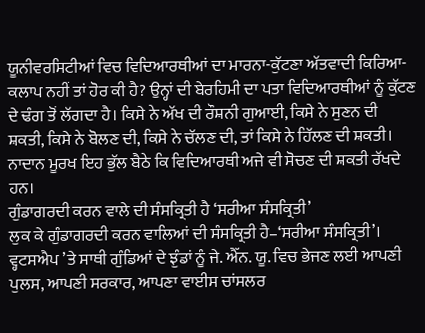ਯੂਨੀਵਰਸਿਟੀਆਂ ਵਿਚ ਵਿਦਿਆਰਥੀਆਂ ਦਾ ਮਾਰਨਾ-ਕੁੱਟਣਾ ਅੱਤਵਾਦੀ ਕਿਰਿਆ-ਕਲਾਪ ਨਹੀਂ ਤਾਂ ਹੋਰ ਕੀ ਹੈ? ਉਨ੍ਹਾਂ ਦੀ ਬੇਰਹਿਮੀ ਦਾ ਪਤਾ ਵਿਦਿਆਰਥੀਆਂ ਨੂੰ ਕੁੱਟਣ ਦੇ ਢੰਗ ਤੋਂ ਲੱਗਦਾ ਹੈ। ਕਿਸੇ ਨੇ ਅੱਖ ਦੀ ਰੌਸ਼ਨੀ ਗੁਆਈ, ਕਿਸੇ ਨੇ ਸੁਣਨ ਦੀ ਸ਼ਕਤੀ, ਕਿਸੇ ਨੇ ਬੋਲਣ ਦੀ, ਕਿਸੇ ਨੇ ਚੱਲਣ ਦੀ, ਤਾਂ ਕਿਸੇ ਨੇ ਹਿੱਲਣ ਦੀ ਸ਼ਕਤੀ। ਨਾਦਾਨ ਮੂਰਖ ਇਹ ਭੁੱਲ ਬੈਠੇ ਕਿ ਵਿਦਿਆਰਥੀ ਅਜੇ ਵੀ ਸੋਚਣ ਦੀ ਸ਼ਕਤੀ ਰੱਖਦੇ ਹਨ।
ਗੁੰਡਾਗਰਦੀ ਕਰਨ ਵਾਲੇ ਦੀ ਸੰਸਕ੍ਰਿਤੀ ਹੈ ‘ਸਰੀਆ ਸੰਸਕ੍ਰਿਤੀ’
ਲੁਕ ਕੇ ਗੁੰਡਾਗਰਦੀ ਕਰਨ ਵਾਲਿਆਂ ਦੀ ਸੰਸਕ੍ਰਿਤੀ ਹੈ–‘ਸਰੀਆ ਸੰਸਕ੍ਰਿਤੀ’। ਵ੍ਹਟਸਐਪ ’ਤੇ ਸਾਥੀ ਗੁੰਡਿਆਂ ਦੇ ਝੁੰਡਾਂ ਨੂੰ ਜੇ. ਐੱਨ. ਯੂ. ਵਿਚ ਭੇਜਣ ਲਈ ਆਪਣੀ ਪੁਲਸ, ਆਪਣੀ ਸਰਕਾਰ, ਆਪਣਾ ਵਾਈਸ ਚਾਂਸਲਰ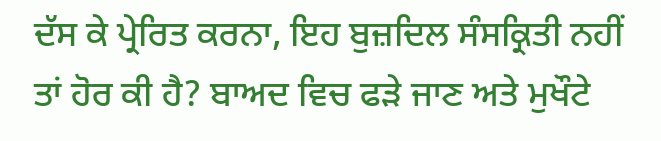ਦੱਸ ਕੇ ਪ੍ਰੇਰਿਤ ਕਰਨਾ, ਇਹ ਬੁਜ਼ਦਿਲ ਸੰਸਕ੍ਰਿਤੀ ਨਹੀਂ ਤਾਂ ਹੋਰ ਕੀ ਹੈ? ਬਾਅਦ ਵਿਚ ਫੜੇ ਜਾਣ ਅਤੇ ਮੁਖੌਟੇ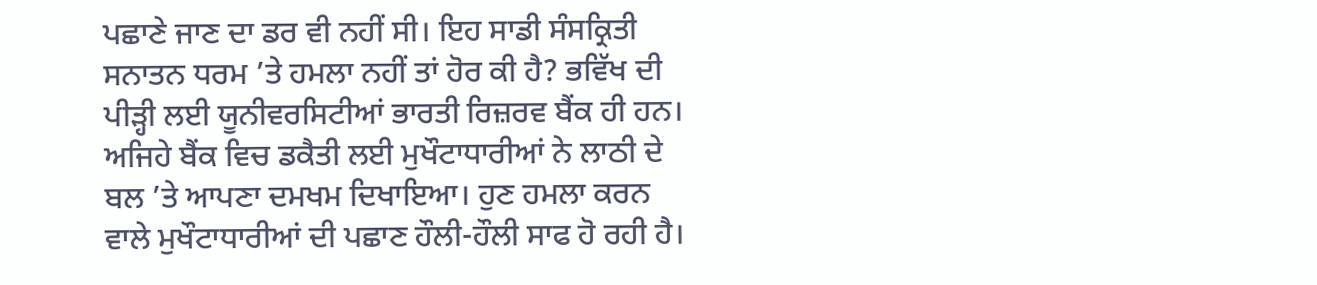ਪਛਾਣੇ ਜਾਣ ਦਾ ਡਰ ਵੀ ਨਹੀਂ ਸੀ। ਇਹ ਸਾਡੀ ਸੰਸਕ੍ਰਿਤੀ ਸਨਾਤਨ ਧਰਮ ’ਤੇ ਹਮਲਾ ਨਹੀਂ ਤਾਂ ਹੋਰ ਕੀ ਹੈ? ਭਵਿੱਖ ਦੀ ਪੀੜ੍ਹੀ ਲਈ ਯੂਨੀਵਰਸਿਟੀਆਂ ਭਾਰਤੀ ਰਿਜ਼ਰਵ ਬੈਂਕ ਹੀ ਹਨ। ਅਜਿਹੇ ਬੈਂਕ ਵਿਚ ਡਕੈਤੀ ਲਈ ਮੁਖੌਟਾਧਾਰੀਆਂ ਨੇ ਲਾਠੀ ਦੇ ਬਲ ’ਤੇ ਆਪਣਾ ਦਮਖਮ ਦਿਖਾਇਆ। ਹੁਣ ਹਮਲਾ ਕਰਨ ਵਾਲੇ ਮੁਖੌਟਾਧਾਰੀਆਂ ਦੀ ਪਛਾਣ ਹੌਲੀ-ਹੌਲੀ ਸਾਫ ਹੋ ਰਹੀ ਹੈ।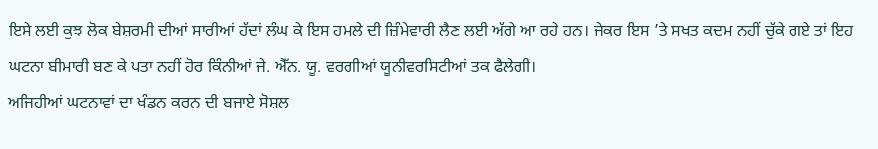ਇਸੇ ਲਈ ਕੁਝ ਲੋਕ ਬੇਸ਼ਰਮੀ ਦੀਆਂ ਸਾਰੀਆਂ ਹੱਦਾਂ ਲੰਘ ਕੇ ਇਸ ਹਮਲੇ ਦੀ ਜ਼ਿੰਮੇਵਾਰੀ ਲੈਣ ਲਈ ਅੱਗੇ ਆ ਰਹੇ ਹਨ। ਜੇਕਰ ਇਸ ’ਤੇ ਸਖਤ ਕਦਮ ਨਹੀਂ ਚੁੱਕੇ ਗਏ ਤਾਂ ਇਹ ਘਟਨਾ ਬੀਮਾਰੀ ਬਣ ਕੇ ਪਤਾ ਨਹੀਂ ਹੋਰ ਕਿੰਨੀਆਂ ਜੇ. ਐੱਨ. ਯੂ. ਵਰਗੀਆਂ ਯੂਨੀਵਰਸਿਟੀਆਂ ਤਕ ਫੈਲੇਗੀ।
ਅਜਿਹੀਆਂ ਘਟਨਾਵਾਂ ਦਾ ਖੰਡਨ ਕਰਨ ਦੀ ਬਜਾਏ ਸੋਸ਼ਲ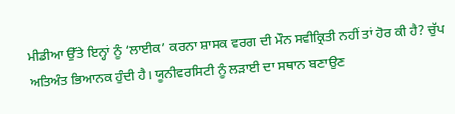ਮੀਡੀਆ ਉੱਤੇ ਇਨ੍ਹਾਂ ਨੂੰ ‘ਲਾਈਕ’ ਕਰਨਾ ਸ਼ਾਸਕ ਵਰਗ ਦੀ ਮੌਨ ਸਵੀਕ੍ਰਿਤੀ ਨਹੀਂ ਤਾਂ ਹੋਰ ਕੀ ਹੈ? ਚੁੱਪ ਅਤਿਅੰਤ ਭਿਆਨਕ ਹੁੰਦੀ ਹੈ। ਯੂਨੀਵਰਸਿਟੀ ਨੂੰ ਲੜਾਈ ਦਾ ਸਥਾਨ ਬਣਾਉਣ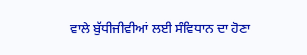ਵਾਲੇ ਬੁੱਧੀਜੀਵੀਆਂ ਲਈ ਸੰਵਿਧਾਨ ਦਾ ਹੋਣਾ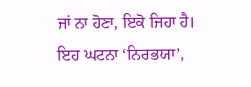ਜਾਂ ਨਾ ਹੋਣਾ, ਇਕੋ ਜਿਹਾ ਹੈ। ਇਹ ਘਟਨਾ ‘ਨਿਰਭਯਾ’,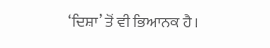‘ਦਿਸ਼ਾ’ ਤੋਂ ਵੀ ਭਿਆਨਕ ਹੈ।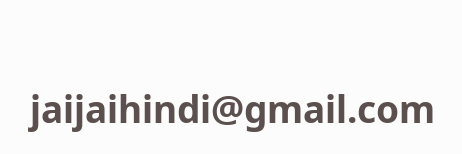jaijaihindi@gmail.com